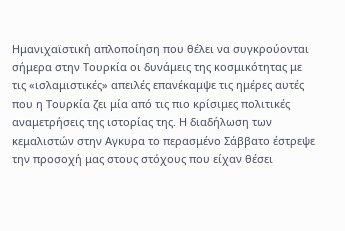Ημανιχαϊστική απλοποίηση που θέλει να συγκρούονται σήμερα στην Τουρκία οι δυνάμεις της κοσμικότητας με τις «ισλαμιστικές» απειλές επανέκαμψε τις ημέρες αυτές που η Τουρκία ζει μία από τις πιο κρίσιμες πολιτικές αναμετρήσεις της ιστορίας της. Η διαδήλωση των κεμαλιστών στην Αγκυρα το περασμένο Σάββατο έστρεψε την προσοχή μας στους στόχους που είχαν θέσει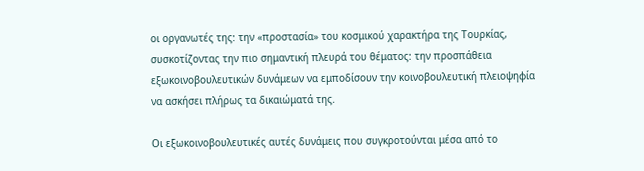οι οργανωτές της: την «προστασία» του κοσμικού χαρακτήρα της Τουρκίας, συσκοτίζοντας την πιο σημαντική πλευρά του θέματος: την προσπάθεια εξωκοινοβουλευτικών δυνάμεων να εμποδίσουν την κοινοβουλευτική πλειοψηφία να ασκήσει πλήρως τα δικαιώματά της.

Οι εξωκοινοβουλευτικές αυτές δυνάμεις που συγκροτούνται μέσα από το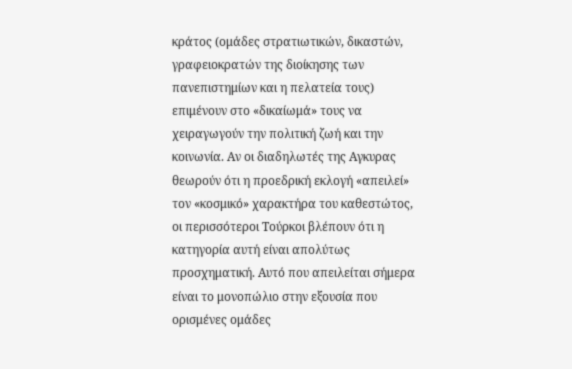κράτος (ομάδες στρατιωτικών, δικαστών, γραφειοκρατών της διοίκησης των πανεπιστημίων και η πελατεία τους) επιμένουν στο «δικαίωμά» τους να χειραγωγούν την πολιτική ζωή και την κοινωνία. Αν οι διαδηλωτές της Αγκυρας θεωρούν ότι η προεδρική εκλογή «απειλεί» τον «κοσμικό» χαρακτήρα του καθεστώτος, οι περισσότεροι Τούρκοι βλέπουν ότι η κατηγορία αυτή είναι απολύτως προσχηματική. Αυτό που απειλείται σήμερα είναι το μονοπώλιο στην εξουσία που ορισμένες ομάδες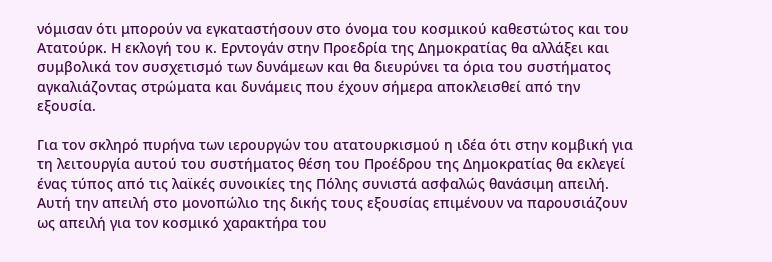νόμισαν ότι μπορούν να εγκαταστήσουν στο όνομα του κοσμικού καθεστώτος και του Ατατούρκ. Η εκλογή του κ. Ερντογάν στην Προεδρία της Δημοκρατίας θα αλλάξει και συμβολικά τον συσχετισμό των δυνάμεων και θα διευρύνει τα όρια του συστήματος αγκαλιάζοντας στρώματα και δυνάμεις που έχουν σήμερα αποκλεισθεί από την εξουσία.

Για τον σκληρό πυρήνα των ιερουργών του ατατουρκισμού η ιδέα ότι στην κομβική για τη λειτουργία αυτού του συστήματος θέση του Προέδρου της Δημοκρατίας θα εκλεγεί ένας τύπος από τις λαϊκές συνοικίες της Πόλης συνιστά ασφαλώς θανάσιμη απειλή. Αυτή την απειλή στο μονοπώλιο της δικής τους εξουσίας επιμένουν να παρουσιάζουν ως απειλή για τον κοσμικό χαρακτήρα του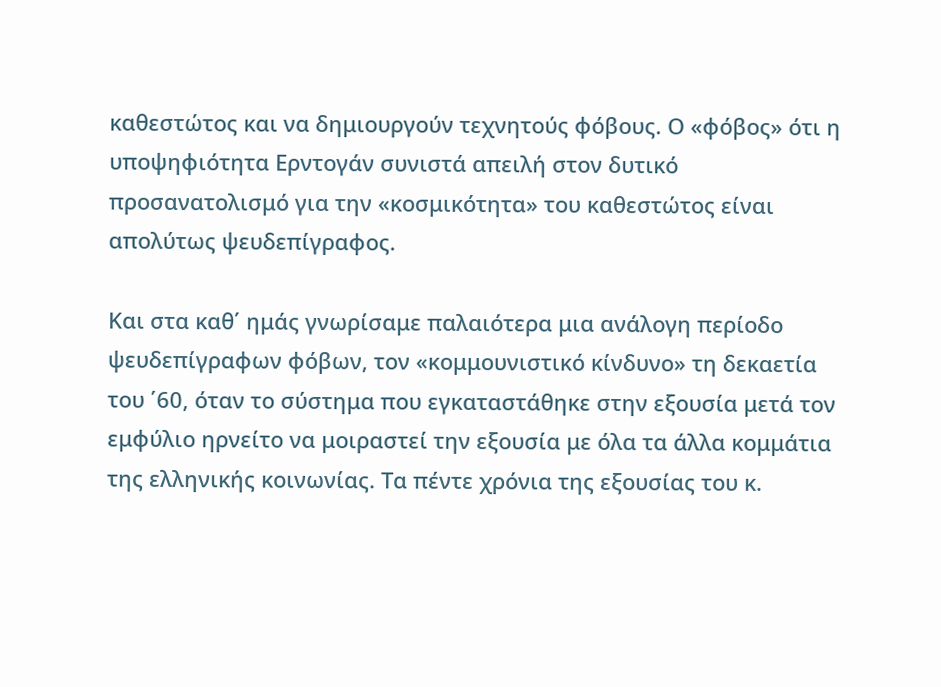καθεστώτος και να δημιουργούν τεχνητούς φόβους. Ο «φόβος» ότι η υποψηφιότητα Ερντογάν συνιστά απειλή στον δυτικό προσανατολισμό για την «κοσμικότητα» του καθεστώτος είναι απολύτως ψευδεπίγραφος.

Και στα καθ΄ ημάς γνωρίσαμε παλαιότερα μια ανάλογη περίοδο ψευδεπίγραφων φόβων, τον «κομμουνιστικό κίνδυνο» τη δεκαετία του ΄60, όταν το σύστημα που εγκαταστάθηκε στην εξουσία μετά τον εμφύλιο ηρνείτο να μοιραστεί την εξουσία με όλα τα άλλα κομμάτια της ελληνικής κοινωνίας. Τα πέντε χρόνια της εξουσίας του κ.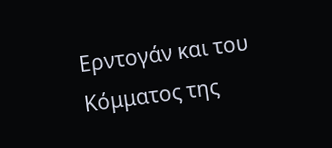Ερντογάν και του Κόμματος της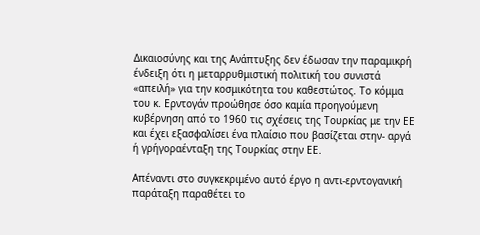Δικαιοσύνης και της Ανάπτυξης δεν έδωσαν την παραμικρή ένδειξη ότι η μεταρρυθμιστική πολιτική του συνιστά «απειλή» για την κοσμικότητα του καθεστώτος. Το κόμμα του κ. Ερντογάν προώθησε όσο καμία προηγούμενη κυβέρνηση από το 1960 τις σχέσεις της Τουρκίας με την ΕΕ και έχει εξασφαλίσει ένα πλαίσιο που βασίζεται στην- αργά ή γρήγοραένταξη της Τουρκίας στην ΕΕ.

Απέναντι στο συγκεκριμένο αυτό έργο η αντι-ερντογανική παράταξη παραθέτει το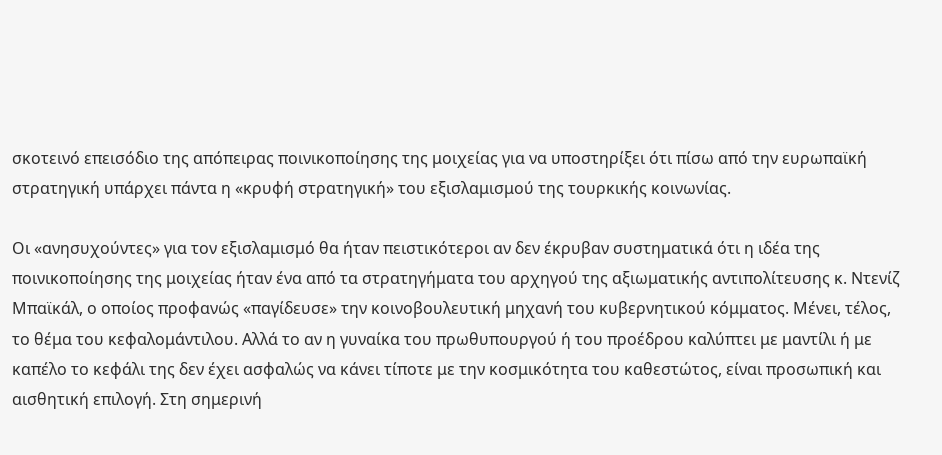σκοτεινό επεισόδιο της απόπειρας ποινικοποίησης της μοιχείας για να υποστηρίξει ότι πίσω από την ευρωπαϊκή στρατηγική υπάρχει πάντα η «κρυφή στρατηγική» του εξισλαμισμού της τουρκικής κοινωνίας.

Οι «ανησυχούντες» για τον εξισλαμισμό θα ήταν πειστικότεροι αν δεν έκρυβαν συστηματικά ότι η ιδέα της ποινικοποίησης της μοιχείας ήταν ένα από τα στρατηγήματα του αρχηγού της αξιωματικής αντιπολίτευσης κ. Ντενίζ Μπαϊκάλ, ο οποίος προφανώς «παγίδευσε» την κοινοβουλευτική μηχανή του κυβερνητικού κόμματος. Μένει, τέλος, το θέμα του κεφαλομάντιλου. Αλλά το αν η γυναίκα του πρωθυπουργού ή του προέδρου καλύπτει με μαντίλι ή με καπέλο το κεφάλι της δεν έχει ασφαλώς να κάνει τίποτε με την κοσμικότητα του καθεστώτος, είναι προσωπική και αισθητική επιλογή. Στη σημερινή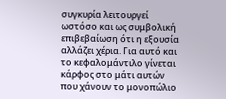συγκυρία λειτουργεί ωστόσο και ως συμβολική επιβεβαίωση ότι η εξουσία αλλάζει χέρια. Για αυτό και το κεφαλομάντιλο γίνεται κάρφος στο μάτι αυτών που χάνουν το μονοπώλιο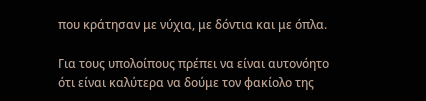που κράτησαν με νύχια, με δόντια και με όπλα.

Για τους υπολοίπους πρέπει να είναι αυτονόητο ότι είναι καλύτερα να δούμε τον φακίολο της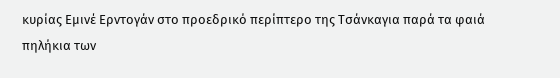κυρίας Εμινέ Ερντογάν στο προεδρικό περίπτερο της Τσάνκαγια παρά τα φαιά πηλήκια των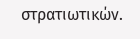στρατιωτικών.